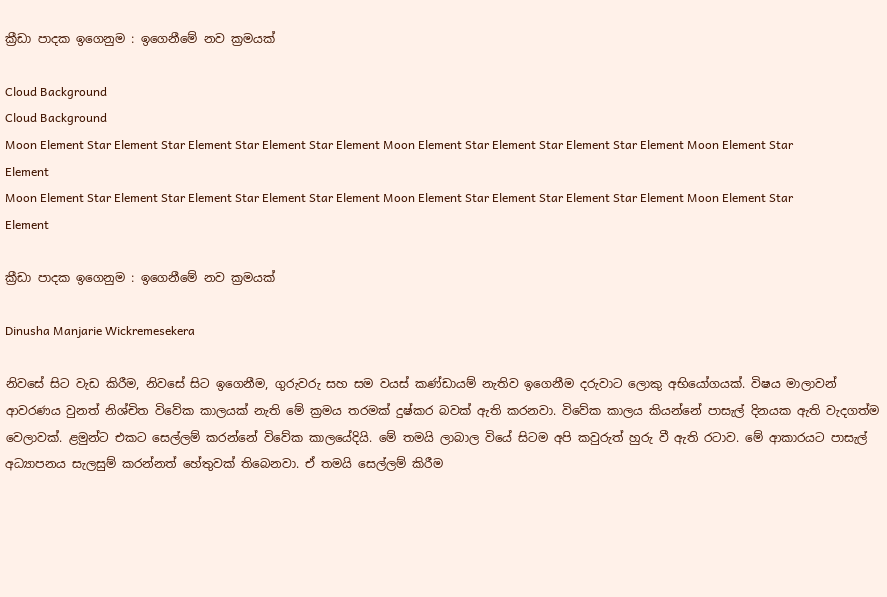ක්‍රීඩා පාදක ඉගෙනුම : ඉගෙනීමේ නව ක්‍රමයක්

Cloud Background
Cloud Background
Moon Element Star Element Star Element Star Element Star Element Moon Element Star Element Star Element Star Element Moon Element Star Element
Moon Element Star Element Star Element Star Element Star Element Moon Element Star Element Star Element Star Element Moon Element Star Element

ක්‍රීඩා පාදක ඉගෙනුම : ඉගෙනීමේ නව ක්‍රමයක්

Dinusha Manjarie Wickremesekera

නිවසේ සිට වැඩ කිරීම, නිවසේ සිට ඉගෙනීම, ගුරුවරු සහ සම වයස් කණ්ඩායම් නැතිව ඉගෙනීම දරුවාට ලොකු අභියෝගයක්. විෂය මාලාවන් ආවරණය වුනත් නිශ්චිත විවේක කාලයක් නැති මේ ක්‍රමය තරමක් දුෂ්කර බවක් ඇති කරනවා. විවේක කාලය කියන්නේ පාසැල් දිනයක ඇති වැදගත්ම වෙලාවක්. ළමුන්ට එකට සෙල්ලම් කරන්නේ විවේක කාලයේදියි. මේ තමයි ලාබාල වියේ සිටම අපි කවුරුත් හුරු වී ඇති රටාව. මේ ආකාරයට පාසැල් අධ්‍යාපනය සැලසුම් කරන්නත් හේතුවක් තිබෙනවා. ඒ තමයි සෙල්ලම් කිරීම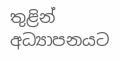තුළින් අධ්‍යාපනයට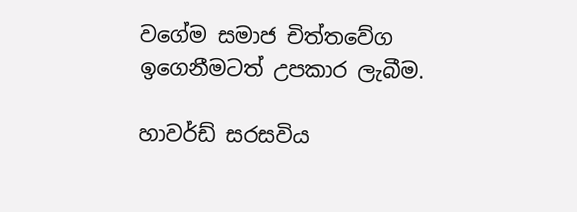වගේම සමාජ චිත්තවේග ඉගෙනීමටත් උපකාර ලැබීම.

හාවර්ඩ් සරසවිය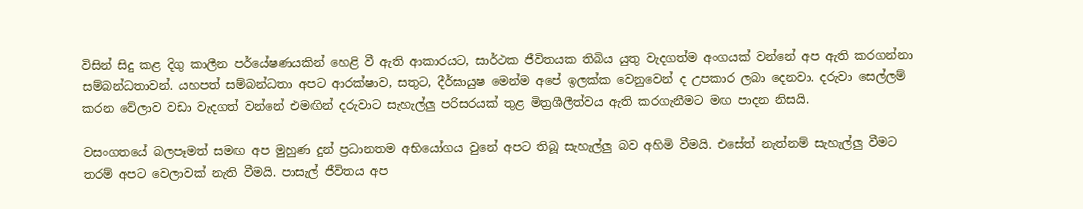විසින් සිදු කළ දිගු කාලීන පර්යේෂණයකින් හෙළි වී ඇති ආකාරයට, සාර්ථක ජීවිතයක තිබිය යුතු වැදගත්ම අංගයක් වන්නේ අප ඇති කරගන්නා සම්බන්ධතාවන්. යහපත් සම්බන්ධතා අපට ආරක්ෂාව, සතුට, දීර්ඝායුෂ මෙන්ම අපේ ඉලක්ක වෙනුවෙන් ද උපකාර ලබා දෙනවා. දරුවා සෙල්ලම් කරන වේලාව වඩා වැදගත් වන්නේ එමඟින් දරුවාට සැහැල්ලු පරිසරයක් තුළ මිත්‍රශීලීත්වය ඇති කරගැනීමට මඟ පාදන නිසයි.

වසංගතයේ බලපෑමත් සමඟ අප මුහුණ දුන් ප්‍රධානතම අභියෝගය වුනේ අපට තිබූ සැහැල්ලු බව අහිමි වීමයි. එසේත් නැත්නම් සැහැල්ලු වීමට තරම් අපට වෙලාවක් නැති වීමයි. පාසැල් ජීවිතය අප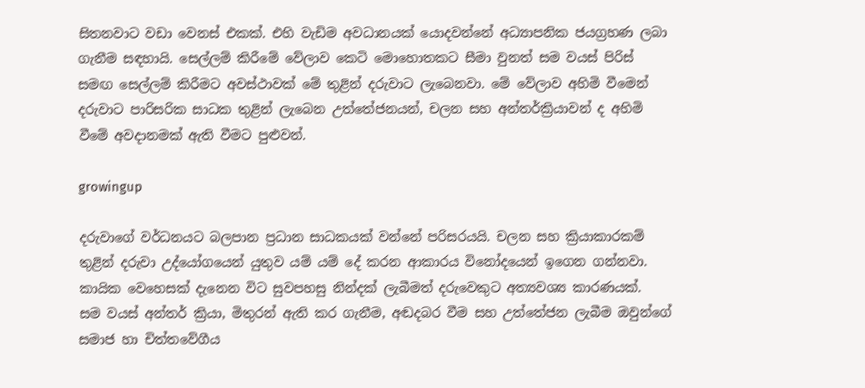සිතනවාට වඩා වෙනස් එකක්. එහි වැඩිම අවධානයක් යොදවන්නේ අධ්‍යාපනික ජයග්‍රහණ ලබා ගැනීම සඳහායි. සෙල්ලම් කිරීමේ වේලාව කෙටි මොහොතකට සීමා වුනත් සම වයස් පිරිස් සමඟ සෙල්ලම් කිරීමට අවස්ථාවක් මේ තුළින් දරුවාට ලැබෙනවා. මේ වේලාව අහිමි වීමෙන් දරුවාට පාරිසරික සාධක තුළින් ලැබෙන උත්තේජනයන්, චලන සහ අන්තර්ක්‍රියාවන් ද අහිමි වීමේ අවදානමක් ඇති වීමට පුළුවන්.

growingup

දරුවාගේ වර්ධනයට බලපාන ප්‍රධාන සාධකයක් වන්නේ පරිසරයයි. චලන සහ ක්‍රියාකාරකම් තුළින් දරුවා උද්යෝගයෙන් යුතුව යම් යම් දේ කරන ආකාරය විනෝදයෙන් ‌ඉගෙන ගන්නවා. කායික වෙහෙසක් දැනෙන විට සුවපහසු නින්දක් ලැබීමත් දරුවෙකුට අත්‍යවශ්‍ය කාරණයක්.  සම වයස් අන්තර් ක්‍රියා, මිතුරන් ඇති කර ගැනීම, අඬදබර වීම සහ උත්තේජන ලැබීම ඔවුන්ගේ සමාජ හා චිත්තවේගීය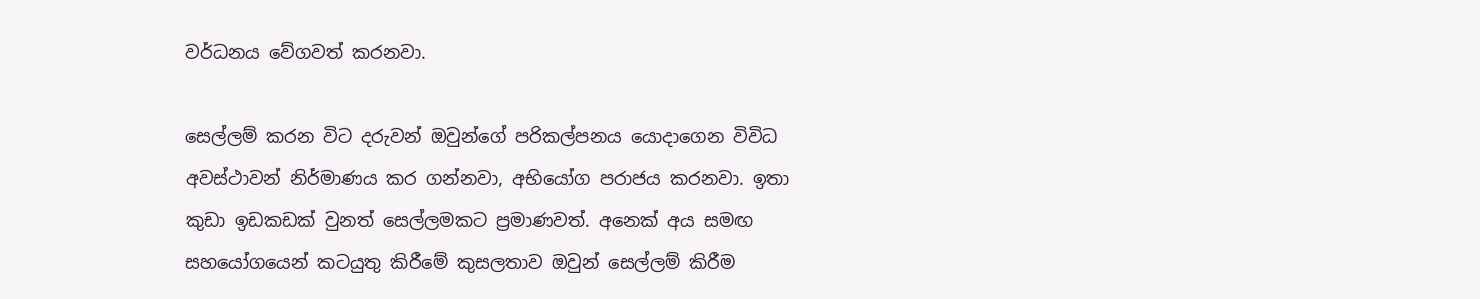වර්ධනය වේගවත් කරනවා.

සෙල්ලම් කරන විට දරුවන් ඔවුන්ගේ පරිකල්පනය යොදාගෙන විවිධ අවස්ථාවන් නිර්මාණය කර ගන්නවා, අභියෝග පරාජය කරනවා. ඉතා කුඩා ඉඩකඩක් වුනත් සෙල්ලමකට ප්‍රමාණවත්. අනෙක් අය සමඟ සහයෝගයෙන් කටයුතු කිරීමේ කුසලතාව ඔවුන් සෙල්ලම් කිරීම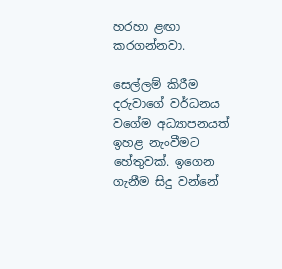හරහා ළඟා කරගන්නවා.

සෙල්ලම් කිරීම දරුවාගේ වර්ධනය වගේම අධ්‍යාපනයත් ඉහළ නැංවීමට හේතුවක්. ඉගෙන ගැනීම සිදු වන්නේ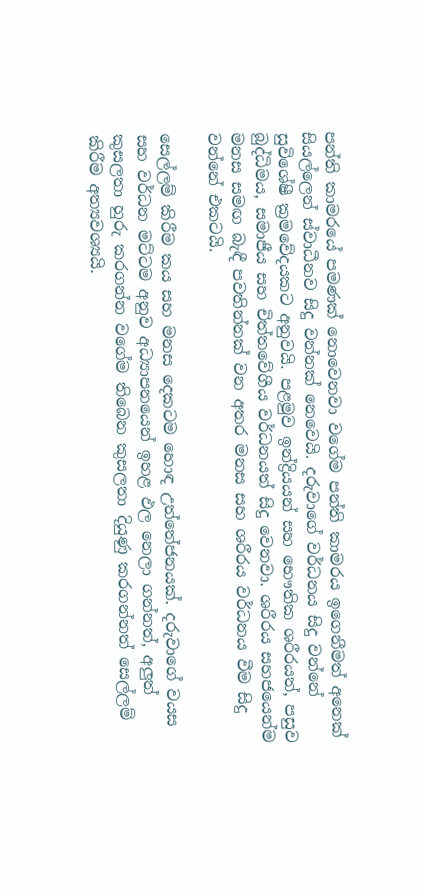පන්ති කාමරයේ පමණක් නොවෙනවා වගේම පන්ති කාමරය ඉගෙනීමත් අනෙක් සියල්ලෙන් ස්වාධීනව සිදු වන්නක් නෙවෙයි. දරුවාගේ වර්ධනය සිදු වන්නේ සුවිශේෂී ක්‍රමවේදයකට අනුවයි. පළමුව ඉන්ද්‍රියයන් සහ භෞතික ශරීරයත්, පසුව බුද්ධිමය, සමාජීය සහ චිත්තවේගීය වර්ධනයත් සිදු වෙනවා. ශරීරය සහජයෙන්ම මනස සමඟ බැඳී පවතින්නක් වන අතර මනස සහ ශරීරය වර්ධනය වීම සිදු වන්නේ එකටයි.

සෙල්ලම් කිරීම කය සහ මනස දෙකටම හොඳ උත්තේජනයක්. දරුවාගේ වයස සහ වර්ධන මට්ටම අනුව අධ්‍යාපනයෙන් ඉහළ ඵල නෙලා ගන්නත්, අලුත් කුසලතා හුරු කරගන්න වගේම තිබෙන කුසලතා දියුණු කරගන්නත් සෙල්ලම් කිරීම අත්‍යවශ්‍යයි.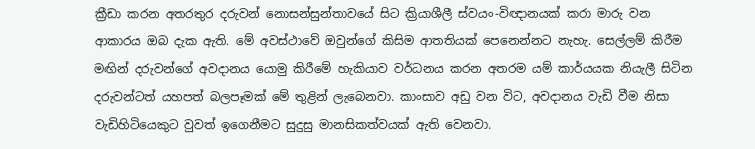ක්‍රීඩා කරන අතරතුර දරුවන් නොසන්සුන්තාවයේ සිට ක්‍රියාශීලී ස්වයං-විඥානයක් කරා මාරු වන ආකාරය ඔබ දැක ඇති. මේ අවස්ථාවේ ඔවුන්ගේ කිසිම ආතතියක් පෙනෙන්නට නැහැ. සෙල්ලම් කිරීම මඟින් දරුවන්ගේ අවදානය යොමු කිරීමේ හැකියාව වර්ධනය කරන අතරම යම් කාර්යයක නියැලී සිටින දරුවන්ටත් යහපත් බලපෑමක් මේ තුළින් ලැබෙනවා. කාංසාව අඩු වන විට, අවදානය වැඩි වීම නිසා වැඩිහිටියෙකුට වුවත් ඉගෙනීමට සුදුසු මානසිකත්වයක් ඇති වෙනවා.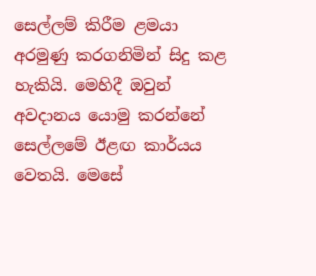සෙල්ලම් කිරීම ළමයා අරමුණු කරගනිමින් සිදු කළ හැකියි. මෙහිදී ඔවුන් අවදානය යොමු කරන්නේ සෙල්ලමේ ඊළඟ කාර්යය වෙතයි. මෙසේ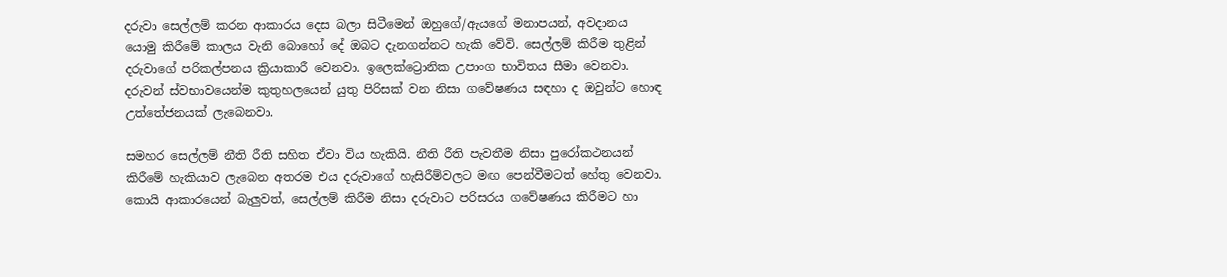දරුවා සෙල්ලම් කරන ආකාරය දෙස බලා සිටීමෙන් ඔහුගේ/ඇයගේ මනාපයන්, අවදානය යොමු කිරීමේ කාලය වැනි බොහෝ දේ ඔබට දැනගන්නට හැකි වේවි. සෙල්ලම් කිරීම තුළින් දරුවාගේ පරිකල්පනය ක්‍රියාකාරී වෙනවා. ඉලෙක්ට්‍රොනික උපාංග භාවිතය සීමා වෙනවා. දරුවන් ස්වභාවයෙන්ම කුතුහලයෙන් යුතු පිරිසක් වන නිසා ගවේෂණය සඳහා ද ඔවුන්ට හොඳ උත්තේජනයක් ලැබෙනවා.

සමහර සෙල්ලම් නීති රීති සහිත ඒවා විය හැකියි. නීති රීති පැවතීම නිසා පුරෝකථනයන් කිරීමේ හැකියාව ලැබෙන අතරම එය දරුවාගේ හැසිරීම්වලට මඟ පෙන්වීමටත් හේතු වෙනවා. කොයි ආකාරයෙන් බැලුවත්, සෙල්ලම් කිරීම නිසා දරුවාට පරිසරය ගවේෂණය කිරීමට හා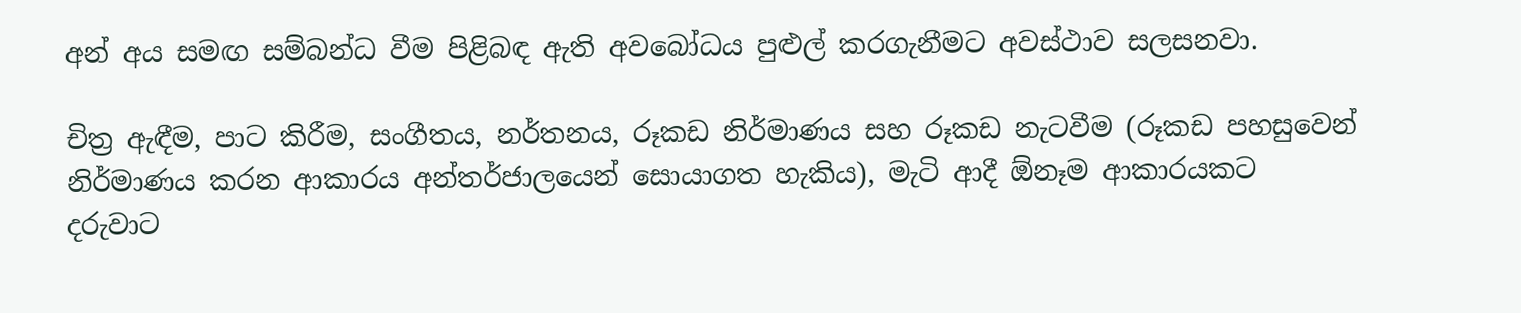අන් අය සමඟ සම්බන්ධ වීම පිළිබඳ ඇති අවබෝධය පුළුල් කරගැනීමට අවස්ථාව සලසනවා.

චිත්‍ර ඇඳීම, පාට කිරීම, සංගීතය, නර්තනය, රූකඩ නිර්මාණය සහ රූකඩ නැටවීම (රූකඩ පහසුවෙන් නිර්මාණය කරන ආකාරය අන්තර්ජාලයෙන් සොයාගත හැකිය), මැටි ආදී ඕනෑම ආකාරයකට දරුවාට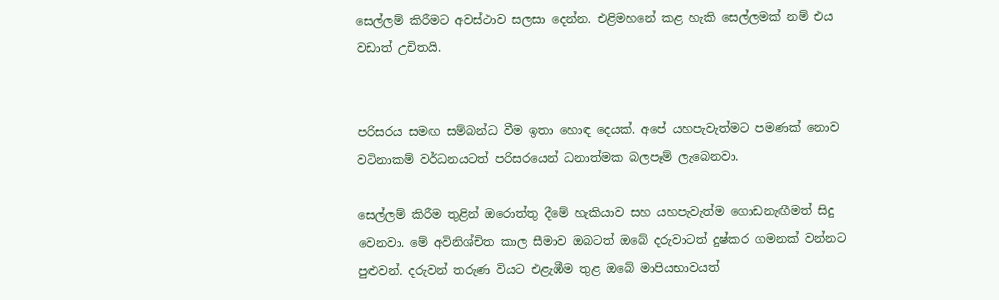සෙල්ලම් කිරීමට අවස්ථාව සලසා දෙන්න. එළිමහනේ කළ හැකි සෙල්ලමක් නම් එය වඩාත් උචිතයි.


පරිසරය සමඟ සම්බන්ධ වීම ඉතා හොඳ දෙයක්. අපේ යහපැවැත්මට පමණක් නොව වටිනාකම් වර්ධනයටත් පරිසරයෙන් ධනාත්මක බලපෑම් ලැබෙනවා.

සෙල්ලම් කිරීම තුළින් ඔරොත්තු දීමේ හැකියාව සහ යහපැවැත්ම ගොඩනැඟීමත් සිදු වෙනවා. මේ අවිනිශ්චිත කාල සීමාව ඔබටත් ඔබේ දරුවාටත් දුෂ්කර ගමනක් වන්නට පුළුවන්. දරුවන් තරුණ වියට එළැඹීම තුළ ඔබේ මාපියභාවයත්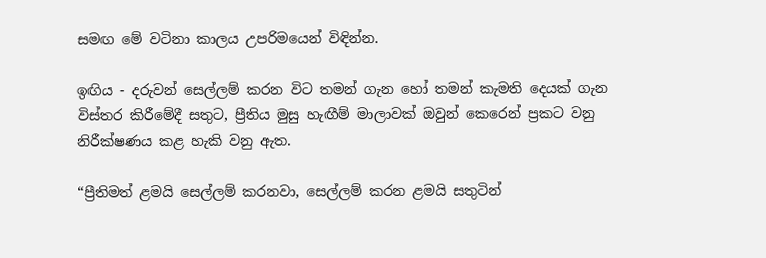සමඟ මේ වටිනා කාලය උපරිමයෙන් විඳින්න.

ඉඟිය - දරුවන් සෙල්ලම් කරන විට තමන් ගැන හෝ තමන් කැමති දෙයක් ගැන විස්තර කිරීමේදී සතුට, ප්‍රීතිය මුසු හැඟීම් මාලාවක් ඔවුන් කෙරෙන් ප්‍රකට වනු නිරීක්ෂණය කළ හැකි වනු ඇත.

“ප්‍රීතිමත් ළමයි සෙල්ලම් කරනවා, සෙල්ලම් කරන ළමයි සතුටින්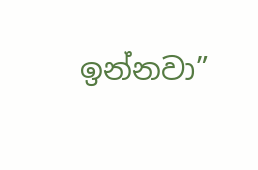ඉන්නවා”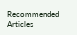Recommended Articles